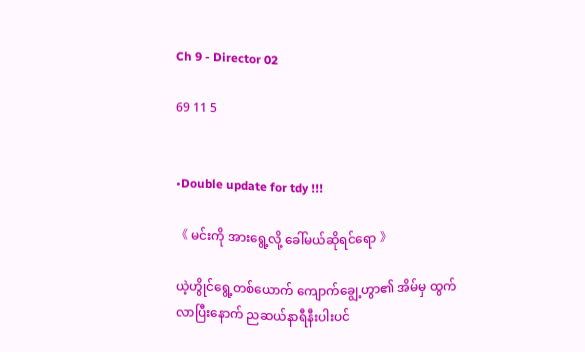Ch 9 - Director 02

69 11 5


•Double update for tdy !!!

《 မင်းကို အားရွေ့လို့ ခေါ်မယ်ဆိုရင်ရော 》

ယဲ့ဟွိုင်ရွေ့တစ်ယောက် ကျောက်ချွေ့ဟွာ၏ အိမ်မှ ထွက်လာပြီးနောက် ညဆယ်နာရီနီးပါးပင်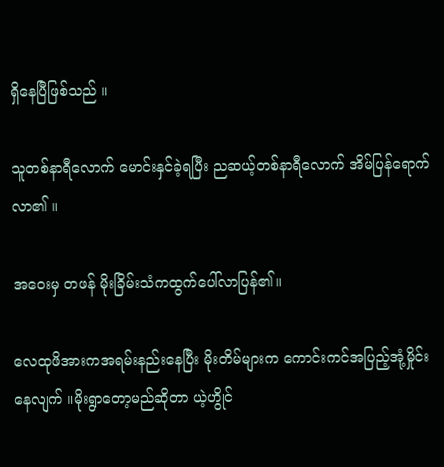ရှိနေပြီဖြစ်သည် ။

သူတစ်နာရီလောက် မောင်းနှင်ခဲ့ရပြီး ညဆယ့်တစ်နာရီလောက် အိမ်ပြန်ရောက်လာ၏ ။

အဝေးမှ တဖန် မိုးခြိမ်းသံကထွက်ပေါ်လာပြန်၏။

လေထုဖိအားကအရမ်းနည်းနေပြီး မိုးတိမ်များက ကောင်းကင်အပြည့်အုံ့မှိုင်းနေလျက် ။မိုးရွာတော့မည်ဆိုတာ ယဲ့ဟွိုင်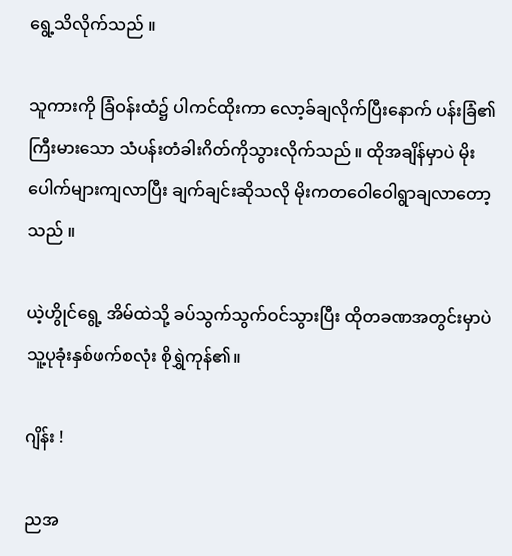ရွေ့သိလိုက်သည် ။

သူကားကို ခြံဝန်းထံ၌ ပါကင်ထိုးကာ လော့ခ်ချလိုက်ပြီးနောက် ပန်းခြံ၏ ကြီးမားသော သံပန်းတံခါးဂိတ်ကိုသွားလိုက်သည် ။ ထိုအချိန်မှာပဲ မိုးပေါက်များကျလာပြီး ချက်ချင်းဆိုသလို မိုးကတဝေါဝေါရွာချလာတော့သည် ။

ယဲ့ဟွိုင်ရွေ့ အိမ်ထဲသို့ ခပ်သွက်သွက်ဝင်သွားပြီး ထိုတခဏအတွင်းမှာပဲ သူ့ပုခုံးနှစ်ဖက်စလုံး စိုရွှဲကုန်၏။

ဂျိန်း !

ညအ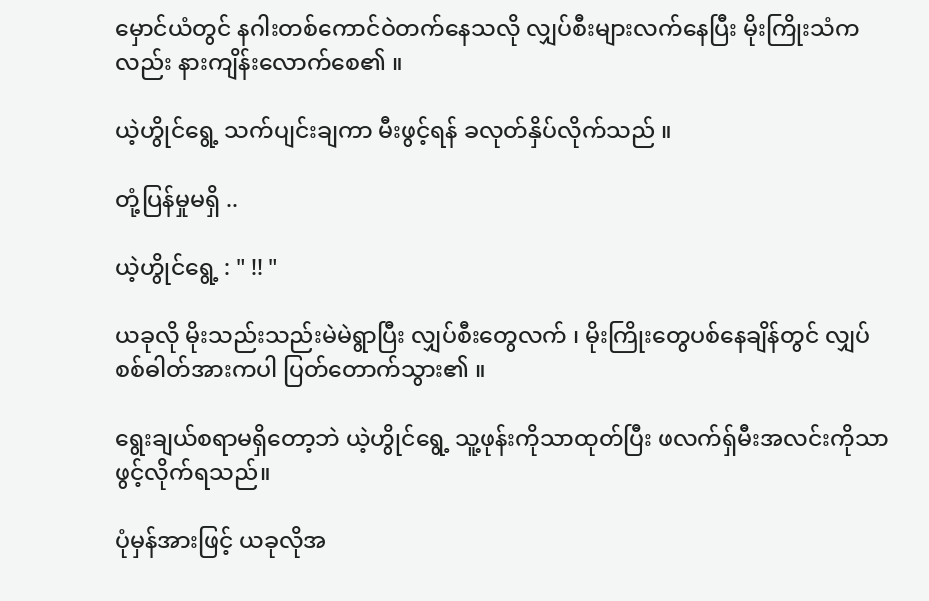မှောင်ယံတွင် နဂါးတစ်ကောင်ဝဲတက်နေသလို လျှပ်စီးများလက်နေပြီး မိုးကြိုးသံကလည်း နားကျိန်းလောက်စေ၏ ။

ယဲ့ဟွိုင်ရွေ့ သက်ပျင်းချကာ မီးဖွင့်ရန် ခလုတ်နှိပ်လိုက်သည် ။

တုံ့ပြန်မှုမရှိ ..

ယဲ့ဟွိုင်ရွေ့ : " !! "

ယခုလို မိုးသည်းသည်းမဲမဲရွာပြီး လျှပ်စီးတွေလက် ၊ မိုးကြိုးတွေပစ်နေချိန်တွင် လျှပ်စစ်ဓါတ်အားကပါ ပြတ်တောက်သွား၏ ။

ရွေးချယ်စရာမရှိတော့ဘဲ ယဲ့ဟွိုင်ရွေ့ သူ့ဖုန်းကိုသာထုတ်ပြီး ဖလက်ရှ်မီးအလင်းကိုသာ ဖွင့်လိုက်ရသည်။

ပုံမှန်အားဖြင့် ယခုလိုအ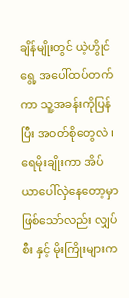ချိန်မျိုးတွင် ယဲ့ဟွိုင်ရွေ့ အပေါ်ထပ်တက်ကာ သူ့အခန်းကိုပြန်ပြီး အဝတ်စိုတွေလဲ ၊ ရေမိုးချိုးကာ အိပ်ယာပေါ်လှဲနေတော့မှာဖြစ်သော်လည်း လျှပ်စီး နှင့် မိုးကြိုးများက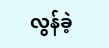လွန်ခဲ့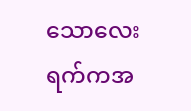သောလေးရက်ကအ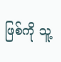ဖြစ်ကို သူ့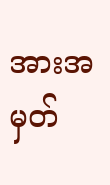အားအမှတ်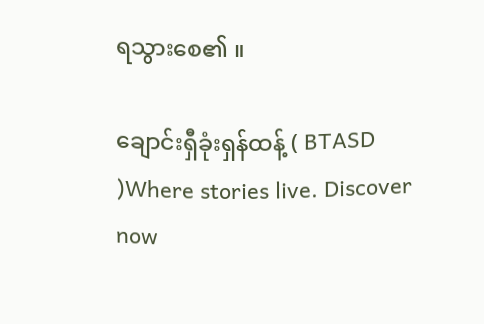ရသွားစေ၏ ။

ချောင်းရှီခုံးရှန်ထန့် ( BTASD )Where stories live. Discover now